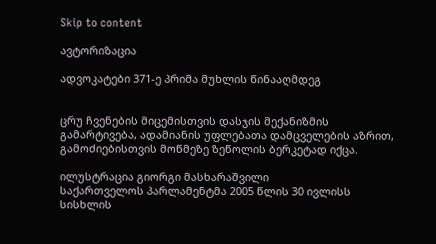Skip to content

ავტორიზაცია

ადვოკატები 371-ე პრიმა მუხლის წინააღმდეგ


ცრუ ჩვენების მიცემისთვის დასჯის მექანიზმის გამარტივება, ადამიანის უფლებათა დამცველების აზრით, გამოძიებისთვის მოწმეზე ზეწოლის ბერკეტად იქცა.

ილუსტრაცია გიორგი მასხარაშვილი
საქართველოს პარლამენტმა 2005 წლის 30 ივლისს სისხლის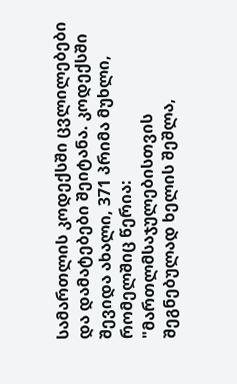სამართლის კოდექსში ცვლილებები და დამატებები შეიტანა. კოდექსში შევიდა ახალი, 371 პრიმა მუხლი, რომელშიც წერია: "მართლმსაჯულებისთვის შეგნებულად ხელის შეშლა,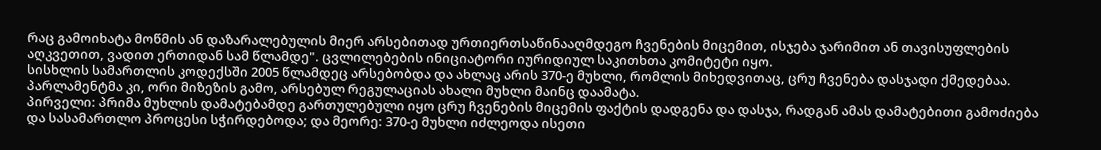რაც გამოიხატა მოწმის ან დაზარალებულის მიერ არსებითად ურთიერთსაწინააღმდეგო ჩვენების მიცემით, ისჯება ჯარიმით ან თავისუფლების აღკვეთით, ვადით ერთიდან სამ წლამდე". ცვლილებების ინიციატორი იურიდიულ საკითხთა კომიტეტი იყო.
სისხლის სამართლის კოდექსში 2005 წლამდეც არსებობდა და ახლაც არის 370-ე მუხლი, რომლის მიხედვითაც, ცრუ ჩვენება დასჯადი ქმედებაა. პარლამენტმა კი, ორი მიზეზის გამო, არსებულ რეგულაციას ახალი მუხლი მაინც დაამატა.
პირველი: პრიმა მუხლის დამატებამდე გართულებული იყო ცრუ ჩვენების მიცემის ფაქტის დადგენა და დასჯა, რადგან ამას დამატებითი გამოძიება და სასამართლო პროცესი სჭირდებოდა; და მეორე: 370-ე მუხლი იძლეოდა ისეთი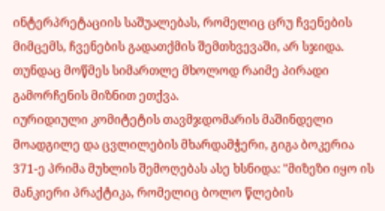ინტერპრეტაციის საშუალებას, რომელიც ცრუ ჩვენების მიმცემს, ჩვენების გადათქმის შემთხვევაში, არ სჯიდა. თუნდაც მოწმეს სიმართლე მხოლოდ რაიმე პირადი გამორჩენის მიზნით ეთქვა.
იურიდიული კომიტეტის თავმჯდომარის მაშინდელი მოადგილე და ცვლილების მხარდამჭერი, გიგა ბოკერია 371-ე პრიმა მუხლის შემოღებას ასე ხსნიდა: "მიზეზი იყო ის მანკიერი პრაქტიკა, რომელიც ბოლო წლების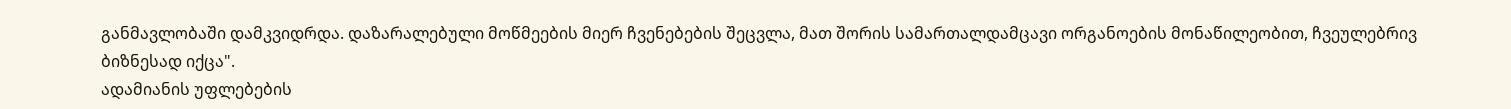განმავლობაში დამკვიდრდა. დაზარალებული მოწმეების მიერ ჩვენებების შეცვლა, მათ შორის სამართალდამცავი ორგანოების მონაწილეობით, ჩვეულებრივ ბიზნესად იქცა".
ადამიანის უფლებების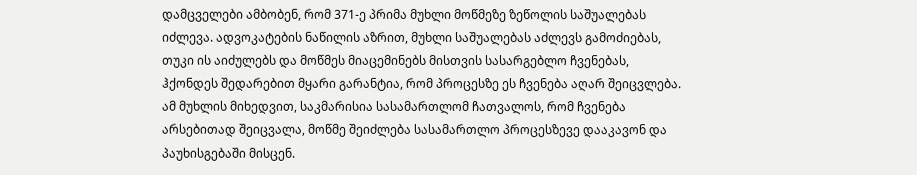დამცველები ამბობენ, რომ 371-ე პრიმა მუხლი მოწმეზე ზეწოლის საშუალებას იძლევა. ადვოკატების ნაწილის აზრით, მუხლი საშუალებას აძლევს გამოძიებას, თუკი ის აიძულებს და მოწმეს მიაცემინებს მისთვის სასარგებლო ჩვენებას, ჰქონდეს შედარებით მყარი გარანტია, რომ პროცესზე ეს ჩვენება აღარ შეიცვლება. ამ მუხლის მიხედვით, საკმარისია სასამართლომ ჩათვალოს, რომ ჩვენება არსებითად შეიცვალა, მოწმე შეიძლება სასამართლო პროცესზევე დააკავონ და პაუხისგებაში მისცენ.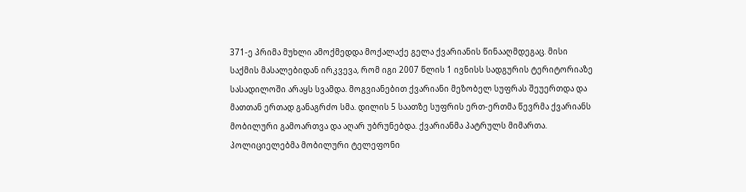371-ე პრიმა მუხლი ამოქმედდა მოქალაქე გელა ქვარიანის წინააღმდეგაც. მისი საქმის მასალებიდან ირკვევა, რომ იგი 2007 წლის 1 ივნისს სადგურის ტერიტორიაზე სასადილოში არაყს სვამდა. მოგვიანებით ქვარიანი მეზობელ სუფრას შეუერთდა და მათთან ერთად განაგრძო სმა. დილის 5 საათზე სუფრის ერთ-ერთმა წევრმა ქვარიანს მობილური გამოართვა და აღარ უბრუნებდა. ქვარიანმა პატრულს მიმართა. პოლიციელებმა მობილური ტელეფონი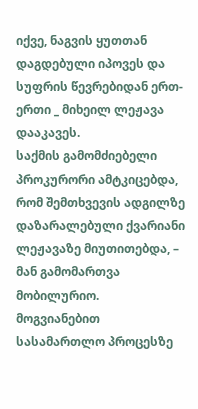იქვე, ნაგვის ყუთთან დაგდებული იპოვეს და სუფრის წევრებიდან ერთ-ერთი _ მიხეილ ლეჟავა დააკავეს.
საქმის გამომძიებელი პროკურორი ამტკიცებდა, რომ შემთხვევის ადგილზე დაზარალებული ქვარიანი ლეჟავაზე მიუთითებდა, – მან გამომართვა მობილურიო.
მოგვიანებით სასამართლო პროცესზე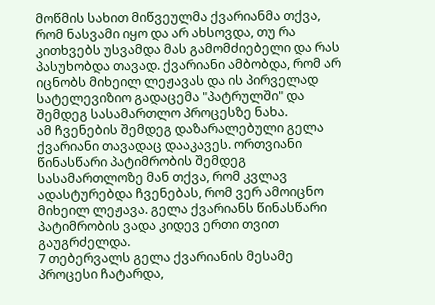მოწმის სახით მიწვეულმა ქვარიანმა თქვა, რომ ნასვამი იყო და არ ახსოვდა, თუ რა კითხვებს უსვამდა მას გამომძიებელი და რას პასუხობდა თავად. ქვარიანი ამბობდა, რომ არ იცნობს მიხეილ ლეჟავას და ის პირველად სატელევიზიო გადაცემა "პატრულში" და შემდეგ სასამართლო პროცესზე ნახა.
ამ ჩვენების შემდეგ დაზარალებული გელა ქვარიანი თავადაც დააკავეს. ორთვიანი წინასწარი პატიმრობის შემდეგ სასამართლოზე მან თქვა, რომ კვლავ ადასტურებდა ჩვენებას, რომ ვერ ამოიცნო მიხეილ ლეჟავა. გელა ქვარიანს წინასწარი პატიმრობის ვადა კიდევ ერთი თვით გაუგრძელდა.
7 თებერვალს გელა ქვარიანის მესამე პროცესი ჩატარდა,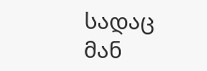სადაც მან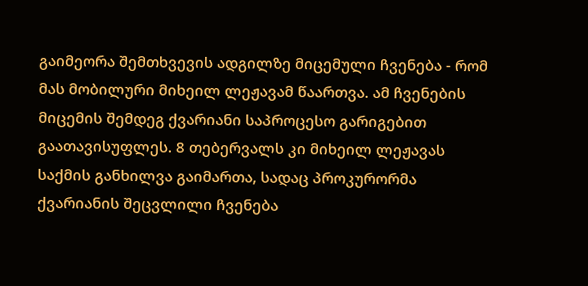გაიმეორა შემთხვევის ადგილზე მიცემული ჩვენება - რომ მას მობილური მიხეილ ლეჟავამ წაართვა. ამ ჩვენების მიცემის შემდეგ ქვარიანი საპროცესო გარიგებით გაათავისუფლეს. 8 თებერვალს კი მიხეილ ლეჟავას საქმის განხილვა გაიმართა, სადაც პროკურორმა ქვარიანის შეცვლილი ჩვენება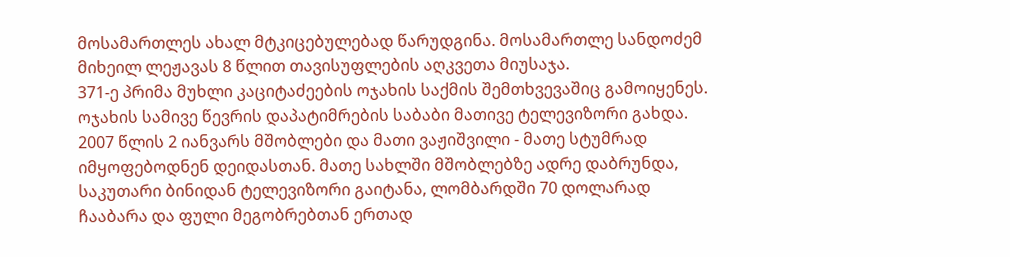მოსამართლეს ახალ მტკიცებულებად წარუდგინა. მოსამართლე სანდოძემ მიხეილ ლეჟავას 8 წლით თავისუფლების აღკვეთა მიუსაჯა.
371-ე პრიმა მუხლი კაციტაძეების ოჯახის საქმის შემთხვევაშიც გამოიყენეს. ოჯახის სამივე წევრის დაპატიმრების საბაბი მათივე ტელევიზორი გახდა. 2007 წლის 2 იანვარს მშობლები და მათი ვაჟიშვილი - მათე სტუმრად იმყოფებოდნენ დეიდასთან. მათე სახლში მშობლებზე ადრე დაბრუნდა, საკუთარი ბინიდან ტელევიზორი გაიტანა, ლომბარდში 70 დოლარად ჩააბარა და ფული მეგობრებთან ერთად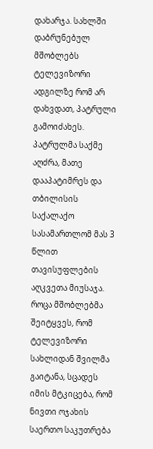დახარჯა. სახლში დაბრუნებულ მშობლებს ტელევიზორი ადგილზე რომ არ დახვდათ, პატრული გამოიძახეს.
პატრულმა საქმე აღძრა, მათე დააპატიმრეს და თბილისის საქალაქო სასამართლომ მას 3 წლით თავისუფლების აღკვეთა მიუსაჯა. როცა მშობლებმა შეიტყვეს, რომ ტელევიზორი სახლიდან შვილმა გაიტანა, სცადეს იმის მტკიცება, რომ ნივთი ოჯახის საერთო საკუთრება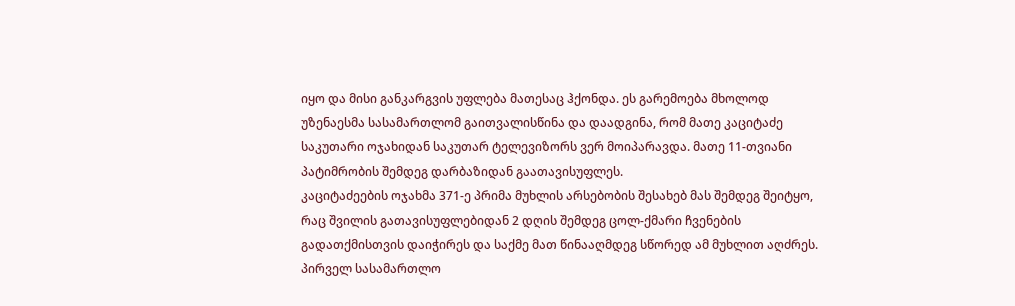იყო და მისი განკარგვის უფლება მათესაც ჰქონდა. ეს გარემოება მხოლოდ უზენაესმა სასამართლომ გაითვალისწინა და დაადგინა, რომ მათე კაციტაძე საკუთარი ოჯახიდან საკუთარ ტელევიზორს ვერ მოიპარავდა. მათე 11-თვიანი პატიმრობის შემდეგ დარბაზიდან გაათავისუფლეს.
კაციტაძეების ოჯახმა 371-ე პრიმა მუხლის არსებობის შესახებ მას შემდეგ შეიტყო, რაც შვილის გათავისუფლებიდან 2 დღის შემდეგ ცოლ-ქმარი ჩვენების გადათქმისთვის დაიჭირეს და საქმე მათ წინააღმდეგ სწორედ ამ მუხლით აღძრეს. პირველ სასამართლო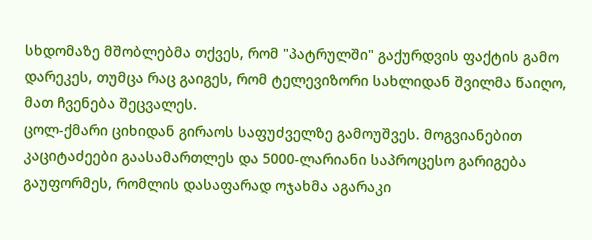სხდომაზე მშობლებმა თქვეს, რომ "პატრულში" გაქურდვის ფაქტის გამო დარეკეს, თუმცა რაც გაიგეს, რომ ტელევიზორი სახლიდან შვილმა წაიღო, მათ ჩვენება შეცვალეს.
ცოლ-ქმარი ციხიდან გირაოს საფუძველზე გამოუშვეს. მოგვიანებით კაციტაძეები გაასამართლეს და 5000-ლარიანი საპროცესო გარიგება გაუფორმეს, რომლის დასაფარად ოჯახმა აგარაკი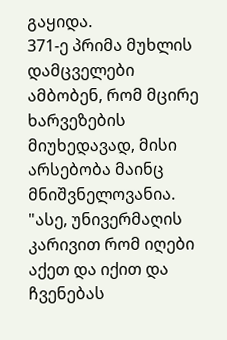გაყიდა.
371-ე პრიმა მუხლის დამცველები ამბობენ, რომ მცირე ხარვეზების მიუხედავად, მისი არსებობა მაინც მნიშვნელოვანია. "ასე, უნივერმაღის კარივით რომ იღები აქეთ და იქით და ჩვენებას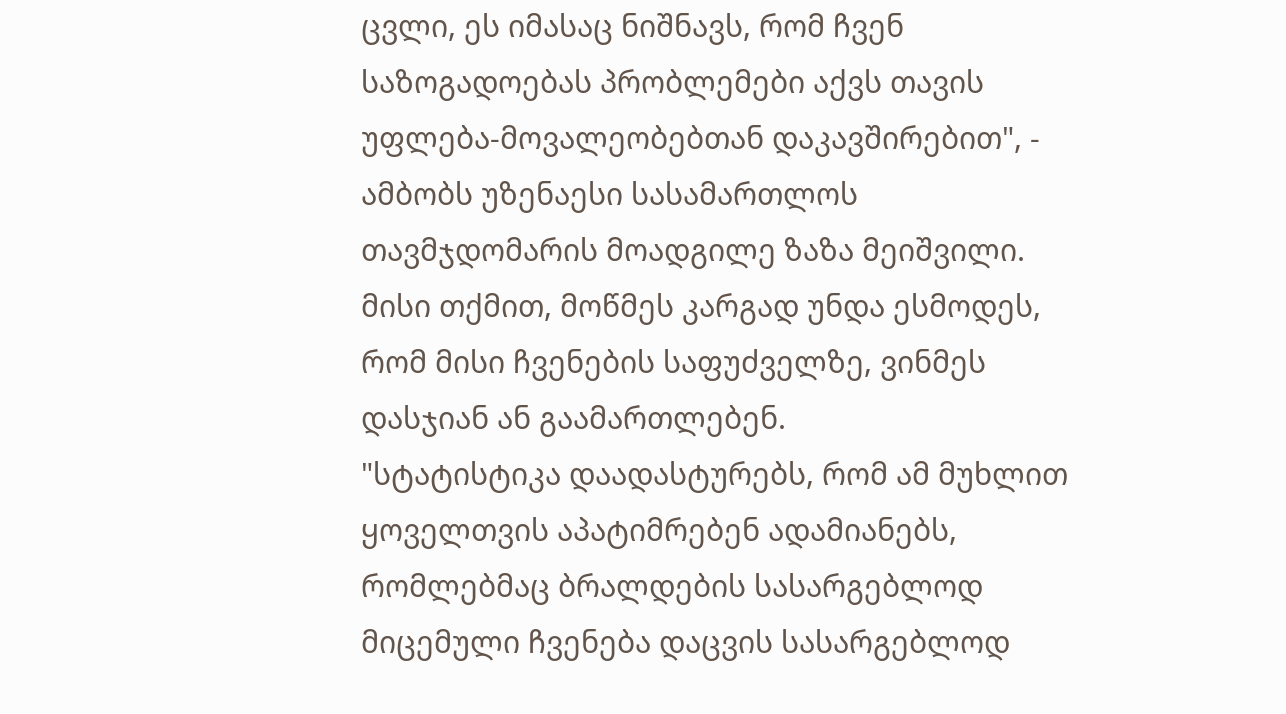ცვლი, ეს იმასაც ნიშნავს, რომ ჩვენ საზოგადოებას პრობლემები აქვს თავის უფლება-მოვალეობებთან დაკავშირებით", - ამბობს უზენაესი სასამართლოს თავმჯდომარის მოადგილე ზაზა მეიშვილი. მისი თქმით, მოწმეს კარგად უნდა ესმოდეს, რომ მისი ჩვენების საფუძველზე, ვინმეს დასჯიან ან გაამართლებენ.
"სტატისტიკა დაადასტურებს, რომ ამ მუხლით ყოველთვის აპატიმრებენ ადამიანებს, რომლებმაც ბრალდების სასარგებლოდ მიცემული ჩვენება დაცვის სასარგებლოდ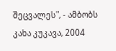შეცვალეს", - ამბობს კახა კუკავა, 2004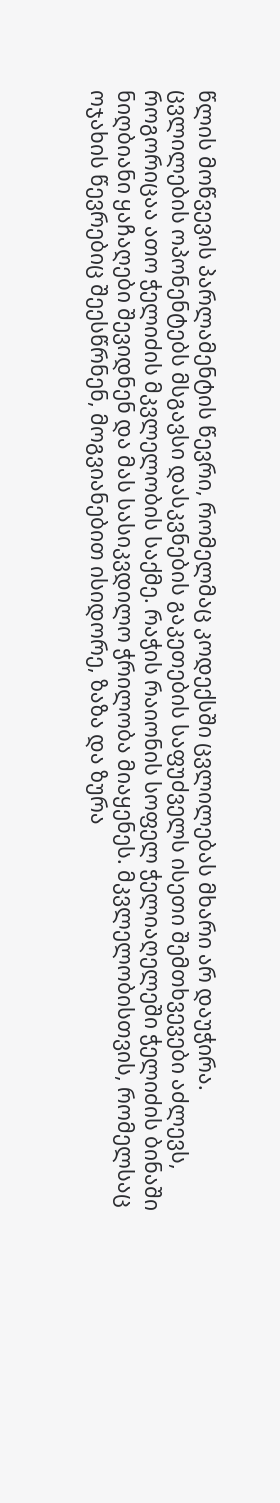წლის მოწვევის პარლამენტის წევრი, რომელმაც კოდექსში ცვლილებას მხარი არ დაუჭირა.
ცვლილების ოპონენტებს მსგავსი დასკვნების გაკეთების საფუძველს ისეთი შემთხვევები აძლევს, როგორიცაა ათო ჭელიძის მკვლელობის საქმე. რაჭის რაიონის სოფელ ჭელიაღელეში ჭელიძის ბინაში ნიღბიანი ყაჩაღები შევიდნენ და მას სასიკვდილო ჭრილობა მიაყენეს. მკვლელობისთვის, რომელსაც ოჯახის წევრებიც შეესწრნენ, მოგვიანებით ისიდორე, ზაზა და ზურა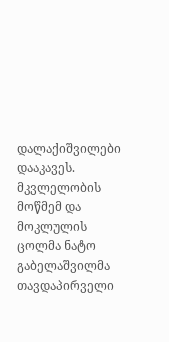დალაქიშვილები დააკავეს. მკვლელობის მოწმემ და მოკლულის ცოლმა ნატო გაბელაშვილმა თავდაპირველი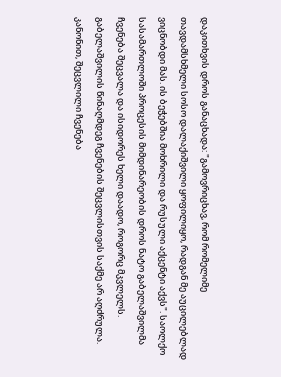დაკითხვის დროს განაცხადა: "გამოვრიცხავ, რომ რომელიმე თავდამსხმელი სოსო დალაქიშვილი ყოფილიყო, რადგან მე აუცილებლად ვიცნობდი მას. ის ბეჭებშია მოხრილი და რუსული აქცენტი აქვს". საოლქო სასამართლოში პროცესის მიმდინარეობის დროს ნატო გაბელაშვილმა ჩვენება შეცვალა და ისიდორეს ხელი დაადო, როგორც მკვლელს. გაბელაშვილის წინაღმდეგ ჩვენების შეცვლისთვის საქმე არ აღძრულა.
კანონით, შეცვლილი ჩვენება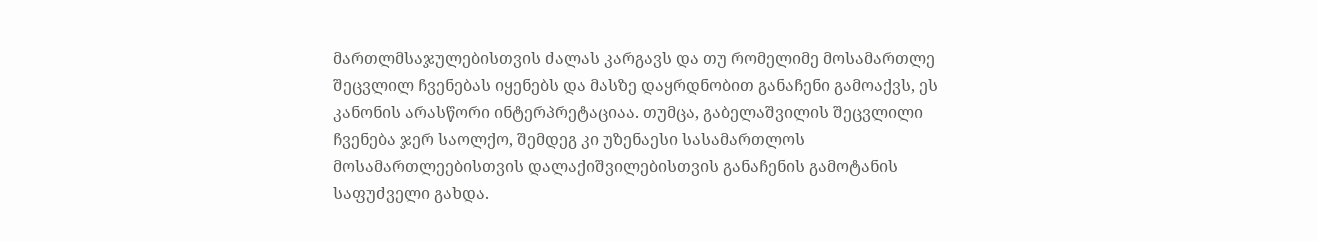მართლმსაჯულებისთვის ძალას კარგავს და თუ რომელიმე მოსამართლე შეცვლილ ჩვენებას იყენებს და მასზე დაყრდნობით განაჩენი გამოაქვს, ეს კანონის არასწორი ინტერპრეტაციაა. თუმცა, გაბელაშვილის შეცვლილი ჩვენება ჯერ საოლქო, შემდეგ კი უზენაესი სასამართლოს მოსამართლეებისთვის დალაქიშვილებისთვის განაჩენის გამოტანის საფუძველი გახდა.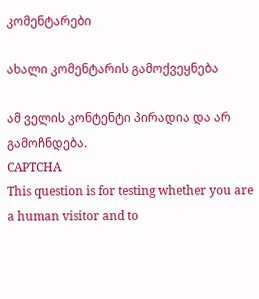კომენტარები

ახალი კომენტარის გამოქვეყნება

ამ ველის კონტენტი პირადია და არ გამოჩნდება.
CAPTCHA
This question is for testing whether you are a human visitor and to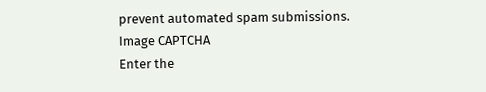prevent automated spam submissions.
Image CAPTCHA
Enter the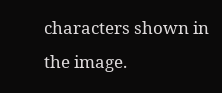characters shown in the image.